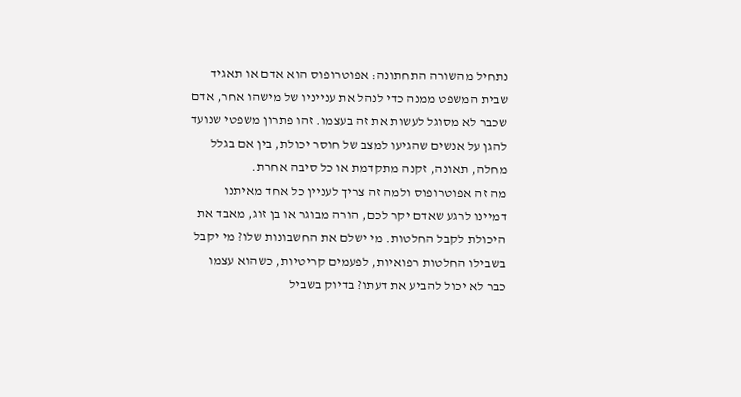נתחיל מהשורה התחתונה: אפוטרופוס הוא אדם או תאגיד שבית המשפט ממנה כדי לנהל את ענייניו של מישהו אחר, אדם שכבר לא מסוגל לעשות את זה בעצמו. זהו פתרון משפטי שנועד להגן על אנשים שהגיעו למצב של חוסר יכולת, בין אם בגלל מחלה, תאונה, זקנה מתקדמת או כל סיבה אחרת.
מה זה אפוטרופוס ולמה זה צריך לעניין כל אחד מאיתנו
דמיינו לרגע שאדם יקר לכם, הורה מבוגר או בן זוג, מאבד את היכולת לקבל החלטות. מי ישלם את החשבונות שלו? מי יקבל בשבילו החלטות רפואיות, לפעמים קריטיות, כשהוא עצמו כבר לא יכול להביע את דעתו? בדיוק בשביל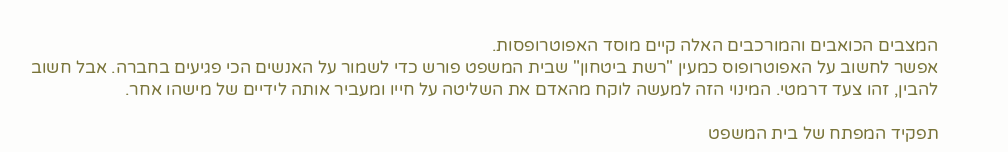המצבים הכואבים והמורכבים האלה קיים מוסד האפוטרופסות.
אפשר לחשוב על האפוטרופוס כמעין "רשת ביטחון" שבית המשפט פורש כדי לשמור על האנשים הכי פגיעים בחברה. אבל חשוב להבין, זהו צעד דרמטי. המינוי הזה למעשה לוקח מהאדם את השליטה על חייו ומעביר אותה לידיים של מישהו אחר.

תפקיד המפתח של בית המשפט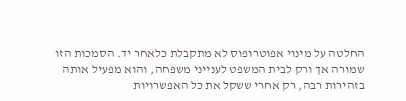החלטה על מינוי אפוטרופוס לא מתקבלת כלאחר יד. הסמכות הזו שמורה אך ורק לבית המשפט לענייני משפחה, והוא מפעיל אותה בזהירות רבה, רק אחרי ששקל את כל האפשרויות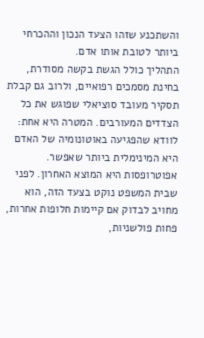והשתכנע שזהו הצעד הנכון וההכרחי ביותר לטובת אותו אדם.
התהליך כולל הגשת בקשה מסודרת, בחינת מסמכים רפואיים, ולרוב גם קבלת תסקיר מעובד סוציאלי שפוגש את כל הצדדים המעורבים. המטרה היא אחת: לוודא שהפגיעה באוטונומיה של האדם היא המינימלית ביותר שאפשר.
אפוטרופסות היא המוצא האחרון. לפני שבית המשפט נוקט בצעד הזה, הוא מחויב לבדוק אם קיימות חלופות אחרות, פחות פולשניות,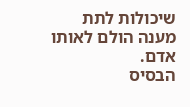שיכולות לתת מענה הולם לאותו אדם.
הבסיס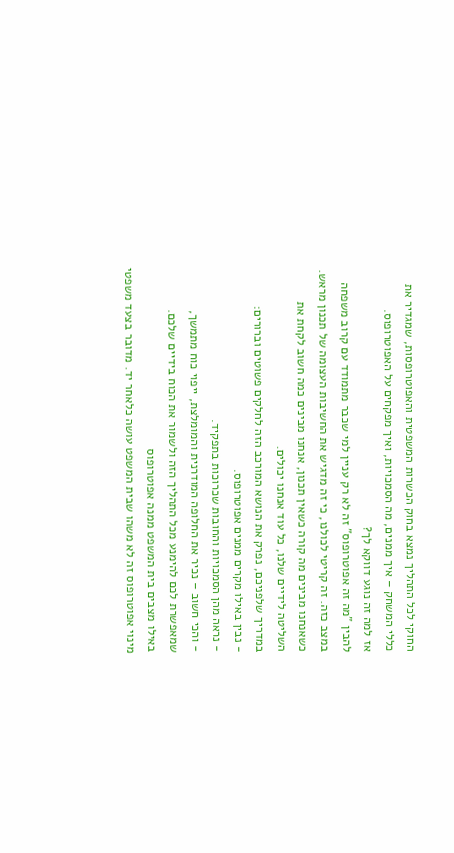החוקי לכל התהליך נמצא בחוק הכשרות המשפטית והאפוטרופסות, שמגדיר את כללי המשחק – איך ממנים, מה הסמכויות, ואיך מפקחים על האפוטרופוס.
אז למה זה נוגע דווקא לך?
להבין "מה זה אפוטרופוס" זה לא רק עניין למי שכבר מתמודד עם קרוב משפחה במצב כזה. זה קריטי לכולנו, כי זה מדגיש את החשיבות העצומה של תכנון מראש. כשאנחנו מבינים מה קורה כשאין תכנון, אנחנו מבינים כמה חשוב לקחת את השליטה לידיים שלנו, כל עוד אנחנו יכולים.
במדריך שלפניכם, נפרק את הנושא המורכב הזה לחלקים פשוטים וברורים:
- נבין באילו מקרים ממנים אפוטרופוס.
- נראה מהן הסמכויות והחובות שכרוכות בתפקיד.
- והכי חשוב – נכיר את החלופה המודרנית והמומלצת, ייפוי כוח מתמשך, שמאפשרת לכם להימנע מכל התהליך הזה ולשמור את הכוח בידיים שלכם.
באילו מצבים בית המשפט ממנה אפוטרופוס
מינוי אפוטרופוס זה לא משהו שבית המשפט עושה כלאחר יד. מדובר בצעד משפטי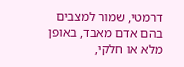דרמטי, שמור למצבים בהם אדם מאבד, באופן מלא או חלקי,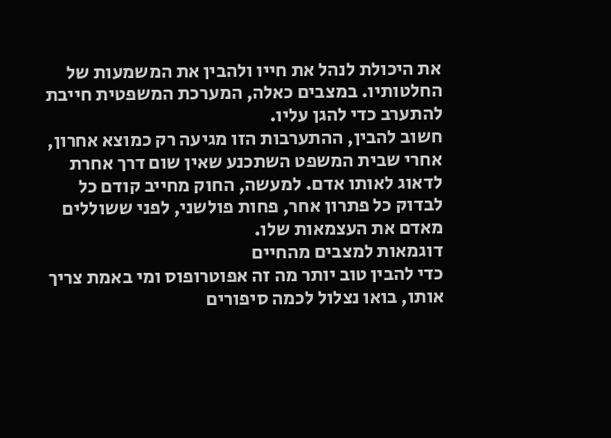את היכולת לנהל את חייו ולהבין את המשמעות של החלטותיו. במצבים כאלה, המערכת המשפטית חייבת להתערב כדי להגן עליו.
חשוב להבין, ההתערבות הזו מגיעה רק כמוצא אחרון, אחרי שבית המשפט השתכנע שאין שום דרך אחרת לדאוג לאותו אדם. למעשה, החוק מחייב קודם כל לבדוק כל פתרון אחר, פחות פולשני, לפני ששוללים מאדם את העצמאות שלו.
דוגמאות למצבים מהחיים
כדי להבין טוב יותר מה זה אפוטרופוס ומי באמת צריך אותו, בואו נצלול לכמה סיפורים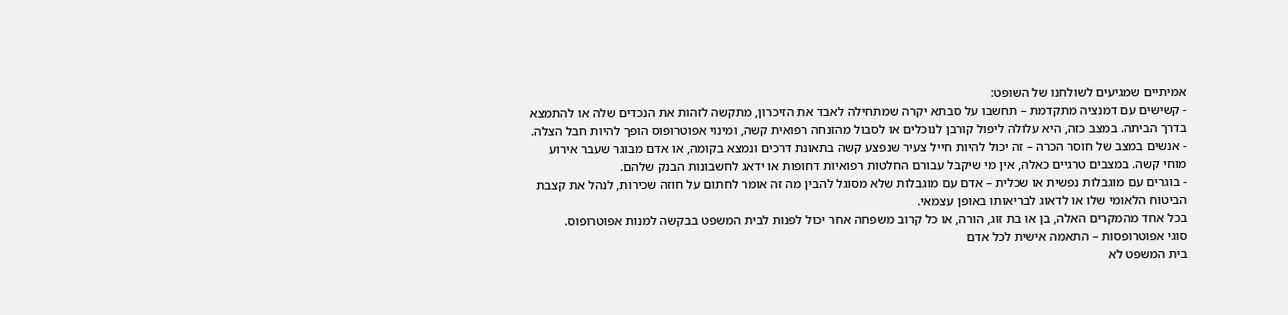אמיתיים שמגיעים לשולחנו של השופט:
- קשישים עם דמנציה מתקדמת – תחשבו על סבתא יקרה שמתחילה לאבד את הזיכרון, מתקשה לזהות את הנכדים שלה או להתמצא בדרך הביתה. במצב כזה, היא עלולה ליפול קורבן לנוכלים או לסבול מהזנחה רפואית קשה, ומינוי אפוטרופוס הופך להיות חבל הצלה.
- אנשים במצב של חוסר הכרה – זה יכול להיות חייל צעיר שנפצע קשה בתאונת דרכים ונמצא בקומה, או אדם מבוגר שעבר אירוע מוחי קשה. במצבים טרגיים כאלה, אין מי שיקבל עבורם החלטות רפואיות דחופות או ידאג לחשבונות הבנק שלהם.
- בוגרים עם מוגבלות נפשית או שכלית – אדם עם מוגבלות שלא מסוגל להבין מה זה אומר לחתום על חוזה שכירות, לנהל את קצבת הביטוח הלאומי שלו או לדאוג לבריאותו באופן עצמאי.
בכל אחד מהמקרים האלה, בן או בת זוג, הורה, או כל קרוב משפחה אחר יכול לפנות לבית המשפט בבקשה למנות אפוטרופוס.
סוגי אפוטרופסות – התאמה אישית לכל אדם
בית המשפט לא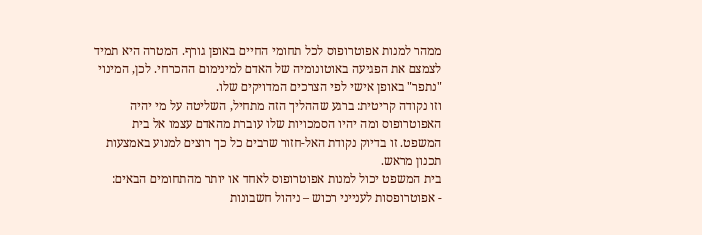ממהר למנות אפוטרופוס לכל תחומי החיים באופן גורף. המטרה היא תמיד לצמצם את הפגיעה באוטונומיה של האדם למינימום ההכרחי. לכן, המינוי "נתפר" באופן אישי לפי הצרכים המדויקים שלו.
וזו נקודה קריטית: ברגע שההליך הזה מתחיל, השליטה על מי יהיה האפוטרופוס ומה יהיו הסמכויות שלו עוברת מהאדם עצמו אל בית המשפט. זו בדיוק נקודת האל-חזור שרבים כל כך רוצים למנוע באמצעות תכנון מראש.
בית המשפט יכול למנות אפוטרופוס לאחד או יותר מהתחומים הבאים:
- אפוטרופסות לענייני רכוש – ניהול חשבונות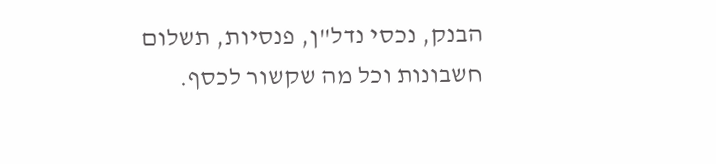הבנק, נכסי נדל"ן, פנסיות, תשלום חשבונות וכל מה שקשור לכסף.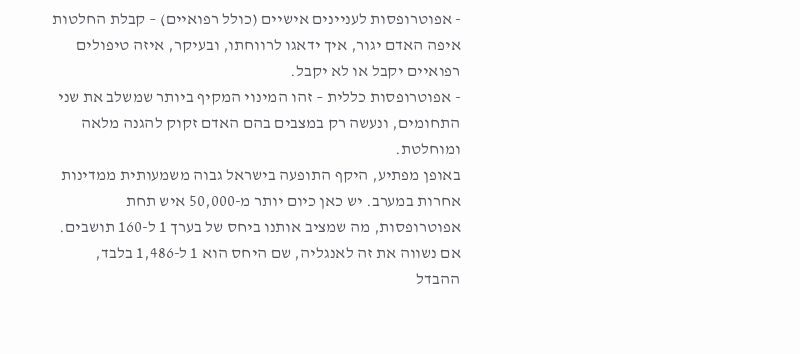- אפוטרופסות לעניינים אישיים (כולל רפואיים) – קבלת החלטות איפה האדם יגור, איך ידאגו לרווחתו, ובעיקר, איזה טיפולים רפואיים יקבל או לא יקבל.
- אפוטרופסות כללית – זהו המינוי המקיף ביותר שמשלב את שני התחומים, ונעשה רק במצבים בהם האדם זקוק להגנה מלאה ומוחלטת.
באופן מפתיע, היקף התופעה בישראל גבוה משמעותית ממדינות אחרות במערב. יש כאן כיום יותר מ-50,000 איש תחת אפוטרופסות, מה שמציב אותנו ביחס של בערך 1 ל-160 תושבים. אם נשווה את זה לאנגליה, שם היחס הוא 1 ל-1,486 בלבד, ההבדל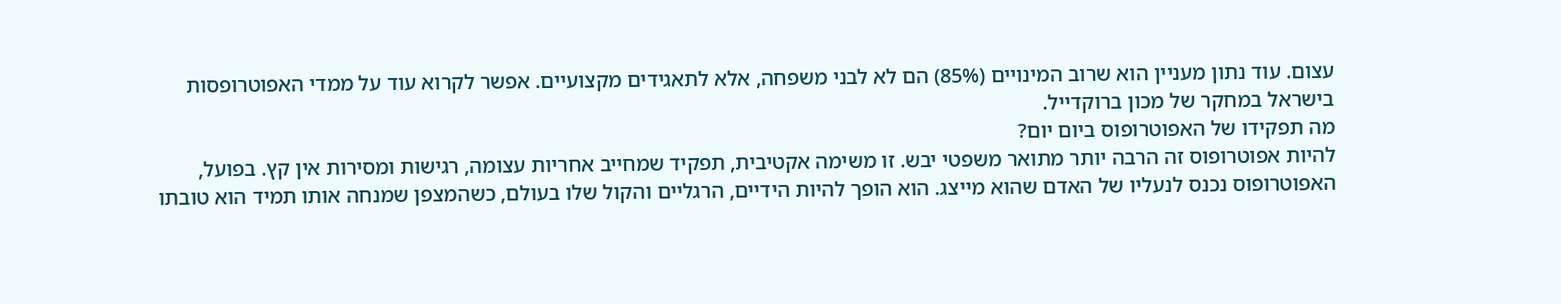עצום. עוד נתון מעניין הוא שרוב המינויים (85%) הם לא לבני משפחה, אלא לתאגידים מקצועיים. אפשר לקרוא עוד על ממדי האפוטרופסות בישראל במחקר של מכון ברוקדייל.
מה תפקידו של האפוטרופוס ביום יום?
להיות אפוטרופוס זה הרבה יותר מתואר משפטי יבש. זו משימה אקטיבית, תפקיד שמחייב אחריות עצומה, רגישות ומסירות אין קץ. בפועל, האפוטרופוס נכנס לנעליו של האדם שהוא מייצג. הוא הופך להיות הידיים, הרגליים והקול שלו בעולם, כשהמצפן שמנחה אותו תמיד הוא טובתו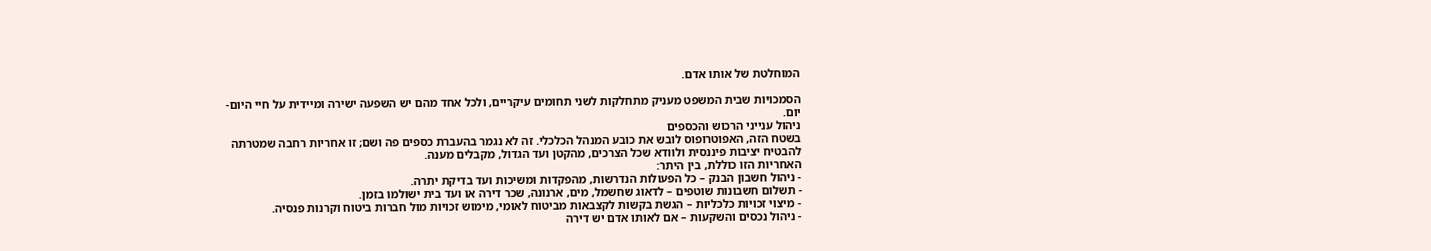המוחלטת של אותו אדם.

הסמכויות שבית המשפט מעניק מתחלקות לשני תחומים עיקריים, ולכל אחד מהם יש השפעה ישירה ומיידית על חיי היום-יום.
ניהול ענייני הרכוש והכספים
בשטח הזה, האפוטרופוס לובש את כובע המנהל הכלכלי. זה לא נגמר בהעברת כספים פה ושם; זו אחריות רחבה שמטרתה להבטיח יציבות פיננסית ולוודא שכל הצרכים, מהקטן ועד הגדול, מקבלים מענה.
האחריות הזו כוללת, בין היתר:
- ניהול חשבון הבנק – כל הפעולות הנדרשות, מהפקדות ומשיכות ועד בדיקת יתרה.
- תשלום חשבונות שוטפים – לדאוג שחשמל, מים, ארנונה, שכר דירה או ועד בית ישולמו בזמן.
- מיצוי זכויות כלכליות – הגשת בקשות לקצבאות מביטוח לאומי, מימוש זכויות מול חברות ביטוח וקרנות פנסיה.
- ניהול נכסים והשקעות – אם לאותו אדם יש דירה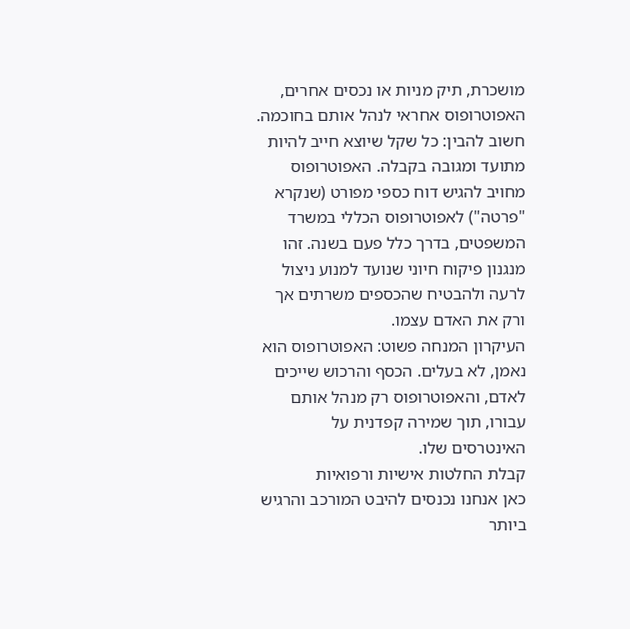מושכרת, תיק מניות או נכסים אחרים, האפוטרופוס אחראי לנהל אותם בחוכמה.
חשוב להבין: כל שקל שיוצא חייב להיות מתועד ומגובה בקבלה. האפוטרופוס מחויב להגיש דוח כספי מפורט (שנקרא "פרטה") לאפוטרופוס הכללי במשרד המשפטים, בדרך כלל פעם בשנה. זהו מנגנון פיקוח חיוני שנועד למנוע ניצול לרעה ולהבטיח שהכספים משרתים אך ורק את האדם עצמו.
העיקרון המנחה פשוט: האפוטרופוס הוא נאמן, לא בעלים. הכסף והרכוש שייכים לאדם, והאפוטרופוס רק מנהל אותם עבורו, תוך שמירה קפדנית על האינטרסים שלו.
קבלת החלטות אישיות ורפואיות
כאן אנחנו נכנסים להיבט המורכב והרגיש ביותר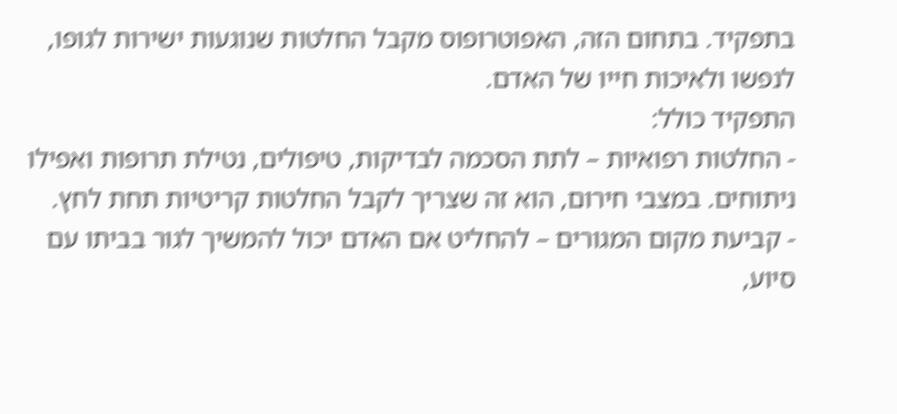בתפקיד. בתחום הזה, האפוטרופוס מקבל החלטות שנוגעות ישירות לגופו, לנפשו ולאיכות חייו של האדם.
התפקיד כולל:
- החלטות רפואיות – לתת הסכמה לבדיקות, טיפולים, נטילת תרופות ואפילו ניתוחים. במצבי חירום, הוא זה שצריך לקבל החלטות קריטיות תחת לחץ.
- קביעת מקום המגורים – להחליט אם האדם יכול להמשיך לגור בביתו עם סיוע,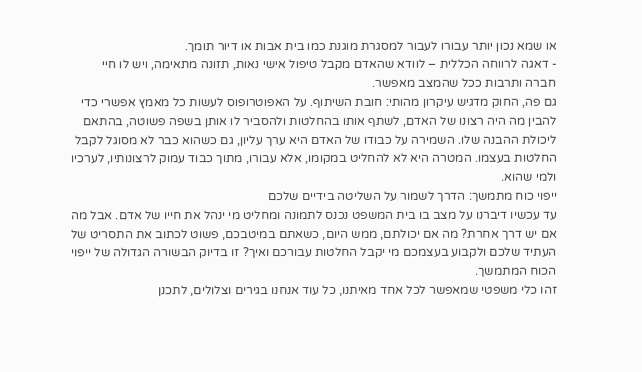או שמא נכון יותר עבורו לעבור למסגרת מוגנת כמו בית אבות או דיור תומך.
- דאגה לרווחה הכללית – לוודא שהאדם מקבל טיפול אישי נאות, תזונה מתאימה, ויש לו חיי חברה ותרבות ככל שהמצב מאפשר.
גם פה, החוק מדגיש עיקרון מהותי: חובת השיתוף. על האפוטרופוס לעשות כל מאמץ אפשרי כדי להבין מה היה רצונו של האדם, לשתף אותו בהחלטות ולהסביר לו אותן בשפה פשוטה, בהתאם ליכולת ההבנה שלו. השמירה על כבודו של האדם היא ערך עליון, גם כשהוא כבר לא מסוגל לקבל החלטות בעצמו. המטרה היא לא להחליט במקומו, אלא עבורו, מתוך כבוד עמוק לרצונותיו, לערכיו ולמי שהוא.
ייפוי כוח מתמשך: הדרך לשמור על השליטה בידיים שלכם
עד עכשיו דיברנו על מצב בו בית המשפט נכנס לתמונה ומחליט מי ינהל את חייו של אדם. אבל מה אם יש דרך אחרת? מה אם יכולתם, ממש היום, כשאתם במיטבכם, פשוט לכתוב את התסריט של העתיד שלכם ולקבוע בעצמכם מי יקבל החלטות עבורכם ואיך? זו בדיוק הבשורה הגדולה של ייפוי הכוח המתמשך.
זהו כלי משפטי שמאפשר לכל אחד מאיתנו, כל עוד אנחנו בגירים וצלולים, לתכנן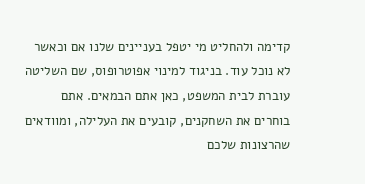קדימה ולהחליט מי יטפל בעניינים שלנו אם וכאשר לא נוכל עוד. בניגוד למינוי אפוטרופוס, שם השליטה עוברת לבית המשפט, כאן אתם הבמאים. אתם בוחרים את השחקנים, קובעים את העלילה, ומוודאים שהרצונות שלכם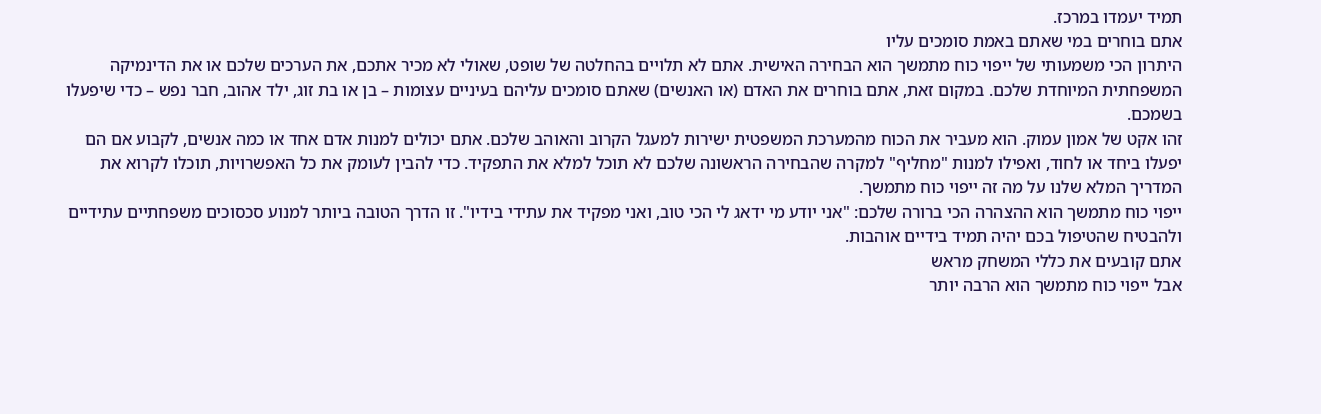תמיד יעמדו במרכז.
אתם בוחרים במי שאתם באמת סומכים עליו
היתרון הכי משמעותי של ייפוי כוח מתמשך הוא הבחירה האישית. אתם לא תלויים בהחלטה של שופט, שאולי לא מכיר אתכם, את הערכים שלכם או את הדינמיקה המשפחתית המיוחדת שלכם. במקום זאת, אתם בוחרים את האדם (או האנשים) שאתם סומכים עליהם בעיניים עצומות – בן או בת זוג, ילד אהוב, חבר נפש – כדי שיפעלו בשמכם.
זהו אקט של אמון עמוק. הוא מעביר את הכוח מהמערכת המשפטית ישירות למעגל הקרוב והאוהב שלכם. אתם יכולים למנות אדם אחד או כמה אנשים, לקבוע אם הם יפעלו ביחד או לחוד, ואפילו למנות "מחליף" למקרה שהבחירה הראשונה שלכם לא תוכל למלא את התפקיד. כדי להבין לעומק את כל האפשרויות, תוכלו לקרוא את המדריך המלא שלנו על מה זה ייפוי כוח מתמשך.
ייפוי כוח מתמשך הוא ההצהרה הכי ברורה שלכם: "אני יודע מי ידאג לי הכי טוב, ואני מפקיד את עתידי בידיו". זו הדרך הטובה ביותר למנוע סכסוכים משפחתיים עתידיים ולהבטיח שהטיפול בכם יהיה תמיד בידיים אוהבות.
אתם קובעים את כללי המשחק מראש
אבל ייפוי כוח מתמשך הוא הרבה יותר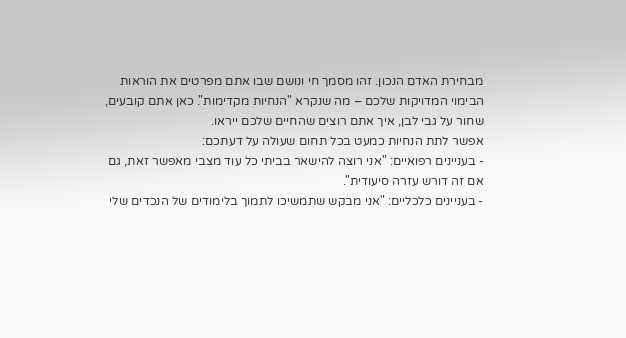מבחירת האדם הנכון. זהו מסמך חי ונושם שבו אתם מפרטים את הוראות הבימוי המדויקות שלכם – מה שנקרא "הנחיות מקדימות". כאן אתם קובעים, שחור על גבי לבן, איך אתם רוצים שהחיים שלכם ייראו.
אפשר לתת הנחיות כמעט בכל תחום שעולה על דעתכם:
- בעניינים רפואיים: "אני רוצה להישאר בביתי כל עוד מצבי מאפשר זאת, גם אם זה דורש עזרה סיעודית".
- בעניינים כלכליים: "אני מבקש שתמשיכו לתמוך בלימודים של הנכדים שלי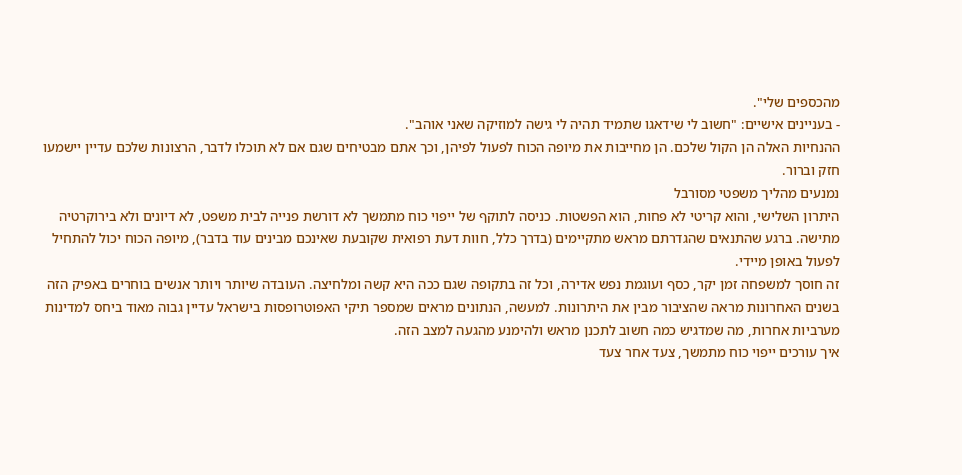מהכספים שלי".
- בעניינים אישיים: "חשוב לי שידאגו שתמיד תהיה לי גישה למוזיקה שאני אוהב".
ההנחיות האלה הן הקול שלכם. הן מחייבות את מיופה הכוח לפעול לפיהן, וכך אתם מבטיחים שגם אם לא תוכלו לדבר, הרצונות שלכם עדיין יישמעו חזק וברור.
נמנעים מהליך משפטי מסורבל
היתרון השלישי, והוא קריטי לא פחות, הוא הפשטות. כניסה לתוקף של ייפוי כוח מתמשך לא דורשת פנייה לבית משפט, לא דיונים ולא בירוקרטיה מתישה. ברגע שהתנאים שהגדרתם מראש מתקיימים (בדרך כלל, חוות דעת רפואית שקובעת שאינכם מבינים עוד בדבר), מיופה הכוח יכול להתחיל לפעול באופן מיידי.
זה חוסך למשפחה זמן יקר, כסף ועוגמת נפש אדירה, וכל זה בתקופה שגם ככה היא קשה ומלחיצה. העובדה שיותר ויותר אנשים בוחרים באפיק הזה בשנים האחרונות מראה שהציבור מבין את היתרונות. למעשה, הנתונים מראים שמספר תיקי האפוטרופסות בישראל עדיין גבוה מאוד ביחס למדינות מערביות אחרות, מה שמדגיש כמה חשוב לתכנן מראש ולהימנע מהגעה למצב הזה.
איך עורכים ייפוי כוח מתמשך, צעד אחר צעד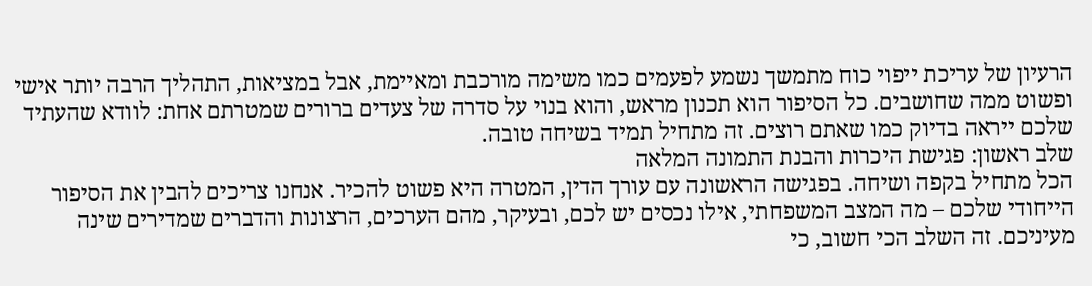הרעיון של עריכת ייפוי כוח מתמשך נשמע לפעמים כמו משימה מורכבת ומאיימת, אבל במציאות, התהליך הרבה יותר אישי ופשוט ממה שחושבים. כל הסיפור הוא תכנון מראש, והוא בנוי על סדרה של צעדים ברורים שמטרתם אחת: לוודא שהעתיד שלכם ייראה בדיוק כמו שאתם רוצים. זה מתחיל תמיד בשיחה טובה.
שלב ראשון: פגישת היכרות והבנת התמונה המלאה
הכל מתחיל בקפה ושיחה. בפגישה הראשונה עם עורך הדין, המטרה היא פשוט להכיר. אנחנו צריכים להבין את הסיפור הייחודי שלכם – מה המצב המשפחתי, אילו נכסים יש לכם, ובעיקר, מהם הערכים, הרצונות והדברים שמדירים שינה מעיניכם. זה השלב הכי חשוב, כי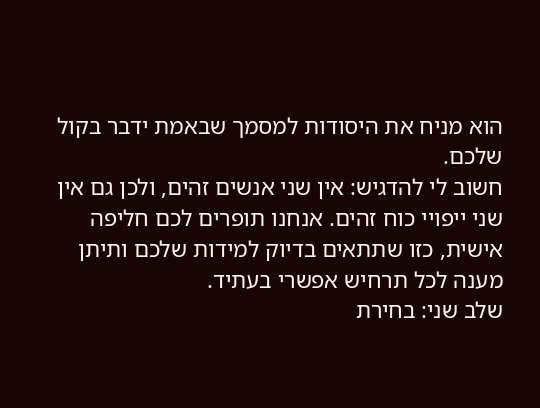הוא מניח את היסודות למסמך שבאמת ידבר בקול שלכם.
חשוב לי להדגיש: אין שני אנשים זהים, ולכן גם אין שני ייפויי כוח זהים. אנחנו תופרים לכם חליפה אישית, כזו שתתאים בדיוק למידות שלכם ותיתן מענה לכל תרחיש אפשרי בעתיד.
שלב שני: בחירת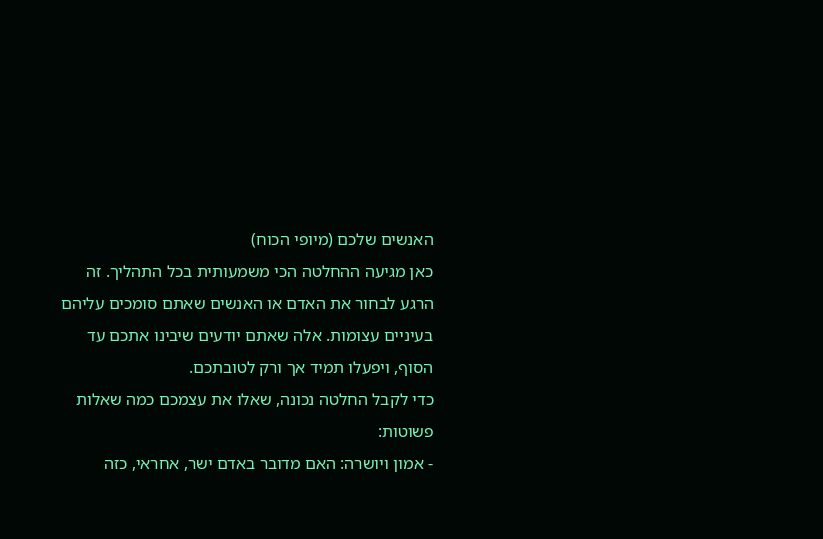האנשים שלכם (מיופי הכוח)
כאן מגיעה ההחלטה הכי משמעותית בכל התהליך. זה הרגע לבחור את האדם או האנשים שאתם סומכים עליהם בעיניים עצומות. אלה שאתם יודעים שיבינו אתכם עד הסוף, ויפעלו תמיד אך ורק לטובתכם.
כדי לקבל החלטה נכונה, שאלו את עצמכם כמה שאלות פשוטות:
- אמון ויושרה: האם מדובר באדם ישר, אחראי, כזה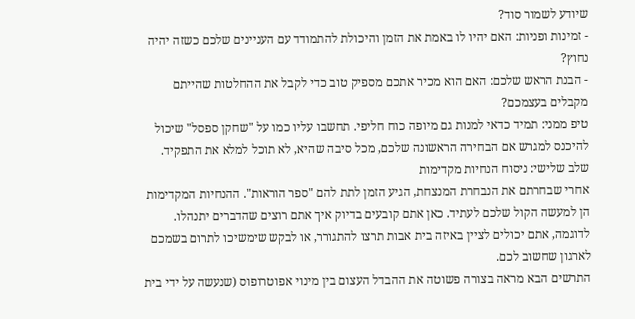שיודע לשמור סוד?
- זמינות ופניות: האם יהיו לו באמת את הזמן והיכולת להתמודד עם העניינים שלכם כשזה יהיה נחוץ?
- הבנת הראש שלכם: האם הוא מכיר אתכם מספיק טוב כדי לקבל את ההחלטות שהייתם מקבלים בעצמכם?
טיפ ממני: תמיד כדאי למנות גם מיופה כוח חליפי. תחשבו עליו כמו על "שחקן ספסל" שיכול להיכנס למגרש אם הבחירה הראשונה שלכם, מכל סיבה שהיא, לא תוכל למלא את התפקיד.
שלב שלישי: ניסוח הנחיות מקדימות
אחרי שבחרתם את הנבחרת המנצחת, הגיע הזמן לתת להם "ספר הוראות". ההנחיות המקדימות הן למעשה הקול שלכם לעתיד. כאן אתם קובעים בדיוק איך אתם רוצים שהדברים יתנהלו. לדוגמה, אתם יכולים לציין באיזה בית אבות תרצו להתגורר, או לבקש שימשיכו לתרום בשמכם לארגון שחשוב לכם.
התרשים הבא מראה בצורה פשוטה את ההבדל העצום בין מינוי אפוטרופוס (שנעשה על ידי בית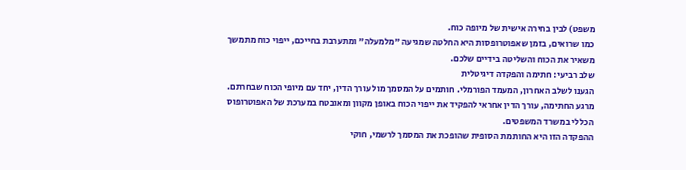משפט) לבין בחירה אישית של מיופה כוח.
כמו שרואים, בזמן שאפוטרופסות היא החלטה שמגיעה "מלמעלה" ומתערבת בחייכם, ייפוי כוח מתמשך משאיר את הכוח והשליטה בידיים שלכם.
שלב רביעי: חתימה והפקדה דיגיטלית
הגענו לשלב האחרון, המעמד הפורמלי. חותמים על המסמך מול עורך הדין, יחד עם מיופי הכוח שבחרתם. מרגע החתימה, עורך הדין אחראי להפקיד את ייפוי הכוח באופן מקוון ומאובטח במערכת של האפוטרופוס הכללי במשרד המשפטים.
ההפקדה הזו היא החותמת הסופית שהופכת את המסמך לרשמי, חוקי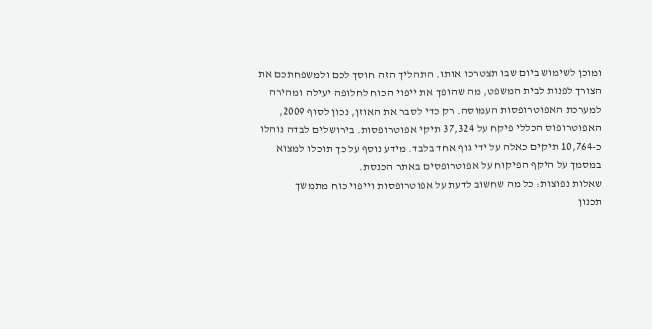ומוכן לשימוש ביום שבו תצטרכו אותו. התהליך הזה חוסך לכם ולמשפחתכם את הצורך לפנות לבית המשפט, מה שהופך את ייפוי הכוח לחלופה יעילה ומהירה למערכת האפוטרופסות העמוסה. רק כדי לסבר את האוזן, נכון לסוף 2009, האפוטרופוס הכללי פיקח על 37,324 תיקי אפוטרופסות. בירושלים לבדה נוהלו כ-10,764 תיקים כאלה על ידי גוף אחד בלבד. מידע נוסף על כך תוכלו למצוא במסמך על היקף הפיקוח על אפוטרופסים באתר הכנסת.
שאלות נפוצות: כל מה שחשוב לדעת על אפוטרופסות וייפוי כוח מתמשך
תכנון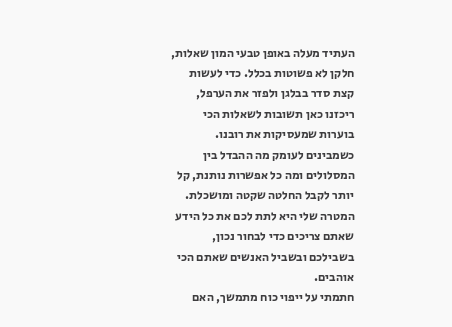העתיד מעלה באופן טבעי המון שאלות, חלקן לא פשוטות בכלל. כדי לעשות קצת סדר בבלגן ולפזר את הערפל, ריכזנו כאן תשובות לשאלות הכי בוערות שמעסיקות את רובנו.
כשמבינים לעומק מה ההבדל בין המסלולים ומה כל אפשרות נותנת, קל יותר לקבל החלטה שקטה ומושכלת. המטרה שלי היא לתת לכם את כל הידע שאתם צריכים כדי לבחור נכון, בשבילכם ובשביל האנשים שאתם הכי אוהבים.
חתמתי על ייפוי כוח מתמשך, האם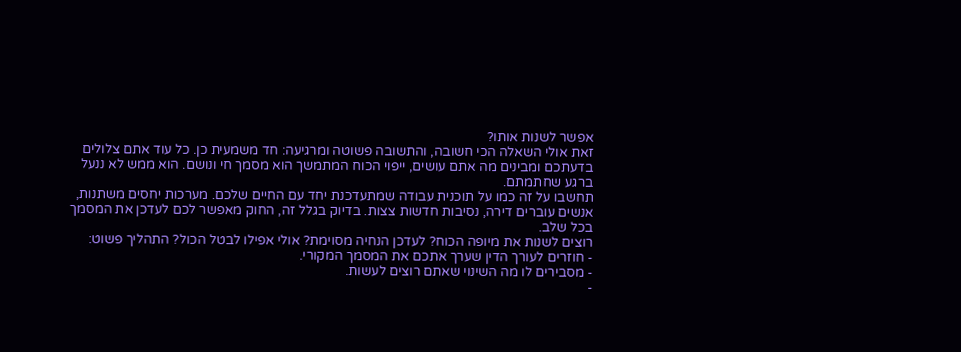אפשר לשנות אותו?
זאת אולי השאלה הכי חשובה, והתשובה פשוטה ומרגיעה: חד משמעית כן. כל עוד אתם צלולים בדעתכם ומבינים מה אתם עושים, ייפוי הכוח המתמשך הוא מסמך חי ונושם. הוא ממש לא ננעל ברגע שחתמתם.
תחשבו על זה כמו על תוכנית עבודה שמתעדכנת יחד עם החיים שלכם. מערכות יחסים משתנות, אנשים עוברים דירה, נסיבות חדשות צצות. בדיוק בגלל זה, החוק מאפשר לכם לעדכן את המסמך בכל שלב.
רוצים לשנות את מיופה הכוח? לעדכן הנחיה מסוימת? אולי אפילו לבטל הכול? התהליך פשוט:
- חוזרים לעורך הדין שערך אתכם את המסמך המקורי.
- מסבירים לו מה השינוי שאתם רוצים לעשות.
-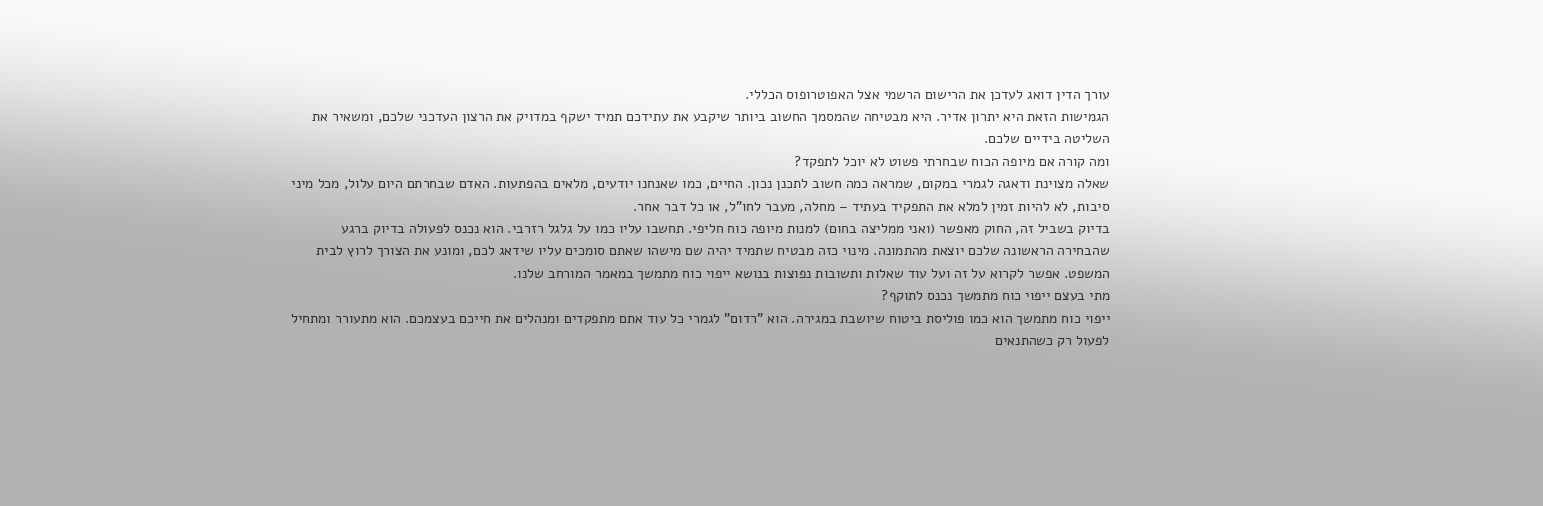עורך הדין דואג לעדכן את הרישום הרשמי אצל האפוטרופוס הכללי.
הגמישות הזאת היא יתרון אדיר. היא מבטיחה שהמסמך החשוב ביותר שיקבע את עתידכם תמיד ישקף במדויק את הרצון העדכני שלכם, ומשאיר את השליטה בידיים שלכם.
ומה קורה אם מיופה הכוח שבחרתי פשוט לא יוכל לתפקד?
שאלה מצוינת ודאגה לגמרי במקום, שמראה כמה חשוב לתכנן נכון. החיים, כמו שאנחנו יודעים, מלאים בהפתעות. האדם שבחרתם היום עלול, מכל מיני סיבות, לא להיות זמין למלא את התפקיד בעתיד – מחלה, מעבר לחו"ל, או כל דבר אחר.
בדיוק בשביל זה, החוק מאפשר (ואני ממליצה בחום) למנות מיופה כוח חליפי. תחשבו עליו כמו על גלגל רזרבי. הוא נכנס לפעולה בדיוק ברגע שהבחירה הראשונה שלכם יוצאת מהתמונה. מינוי כזה מבטיח שתמיד יהיה שם מישהו שאתם סומכים עליו שידאג לכם, ומונע את הצורך לרוץ לבית המשפט. אפשר לקרוא על זה ועל עוד שאלות ותשובות נפוצות בנושא ייפוי כוח מתמשך במאמר המורחב שלנו.
מתי בעצם ייפוי כוח מתמשך נכנס לתוקף?
ייפוי כוח מתמשך הוא כמו פוליסת ביטוח שיושבת במגירה. הוא "רדום" לגמרי כל עוד אתם מתפקדים ומנהלים את חייכם בעצמכם. הוא מתעורר ומתחיל לפעול רק כשהתנאים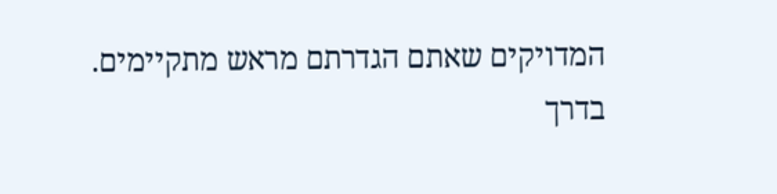המדויקים שאתם הגדרתם מראש מתקיימים.
בדרך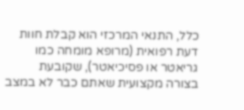כלל, התנאי המרכזי הוא קבלת חוות דעת רפואית (מרופא מומחה כמו גריאטר או פסיכיאטר), שקובעת בצורה מקצועית שאתם כבר לא במצב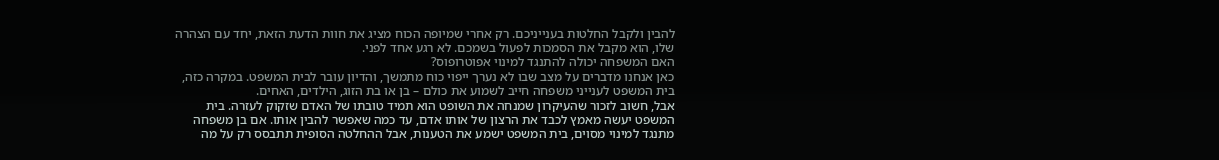להבין ולקבל החלטות בענייניכם. רק אחרי שמיופה הכוח מציג את חוות הדעת הזאת, יחד עם הצהרה שלו, הוא מקבל את הסמכות לפעול בשמכם. לא רגע אחד לפני.
האם המשפחה יכולה להתנגד למינוי אפוטרופוס?
כאן אנחנו מדברים על מצב שבו לא נערך ייפוי כוח מתמשך, והדיון עובר לבית המשפט. במקרה כזה, בית המשפט לענייני משפחה חייב לשמוע את כולם – בן או בת הזוג, הילדים, האחים.
אבל, חשוב לזכור שהעיקרון שמנחה את השופט הוא תמיד טובתו של האדם שזקוק לעזרה. בית המשפט יעשה מאמץ לכבד את הרצון של אותו אדם, עד כמה שאפשר להבין אותו. אם בן משפחה מתנגד למינוי מסוים, בית המשפט ישמע את הטענות, אבל ההחלטה הסופית תתבסס רק על מה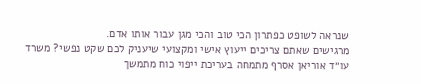שנראה לשופט כפתרון הכי טוב והכי מגן עבור אותו אדם.
מרגישים שאתם צריכים ייעוץ אישי ומקצועי שיעניק לכם שקט נפשי? משרד עו״ד אוריאן אסרף מתמחה בעריכת ייפוי כוח מתמשך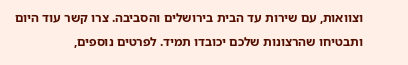וצוואות, עם שירות עד הבית בירושלים והסביבה. צרו קשר עוד היום ותבטיחו שהרצונות שלכם יכובדו תמיד. לפרטים נוספים,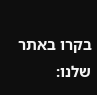בקרו באתר שלנו: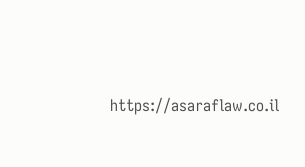https://asaraflaw.co.il